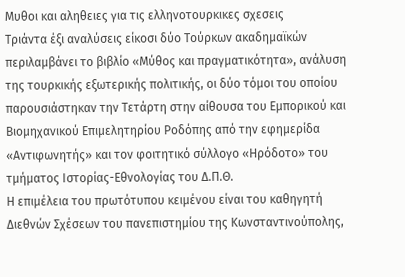Μυθοι και αληθειες για τις ελληνοτουρκικες σχεσεις
Τριάντα έξι αναλύσεις είκοσι δύο Τούρκων ακαδημαϊκών περιλαμβάνει το βιβλίο «Μύθος και πραγματικότητα», ανάλυση της τουρκικής εξωτερικής πολιτικής, οι δύο τόμοι του οποίου παρουσιάστηκαν την Τετάρτη στην αίθουσα του Εμπορικού και Βιομηχανικού Επιμελητηρίου Ροδόπης από την εφημερίδα «Αντιφωνητής» και τον φοιτητικό σύλλογο «Ηρόδοτο» του τμήματος Ιστορίας-Εθνολογίας του Δ.Π.Θ.
Η επιμέλεια του πρωτότυπου κειμένου είναι του καθηγητή Διεθνών Σχέσεων του πανεπιστημίου της Κωνσταντινούπολης,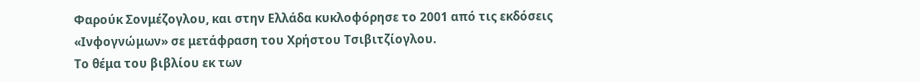Φαρούκ Σονμέζογλου, και στην Ελλάδα κυκλοφόρησε το 2001 από τις εκδόσεις «Ινφογνώμων» σε μετάφραση του Χρήστου Τσιβιτζίογλου.
Το θέμα του βιβλίου εκ των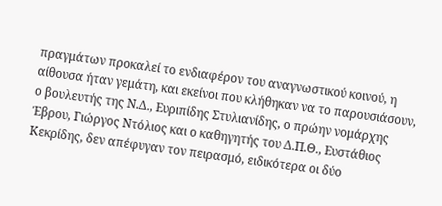πραγμάτων προκαλεί το ενδιαφέρον του αναγνωστικού κοινού, η αίθουσα ήταν γεμάτη, και εκείνοι που κλήθηκαν να το παρουσιάσουν, ο βουλευτής της Ν.Δ., Ευριπίδης Στυλιανίδης, ο πρώην νομάρχης Έβρου, Γιώργος Ντόλιος και ο καθηγητής του Δ.Π.Θ., Ευστάθιος Κεκρίδης, δεν απέφυγαν τον πειρασμό, ειδικότερα οι δύο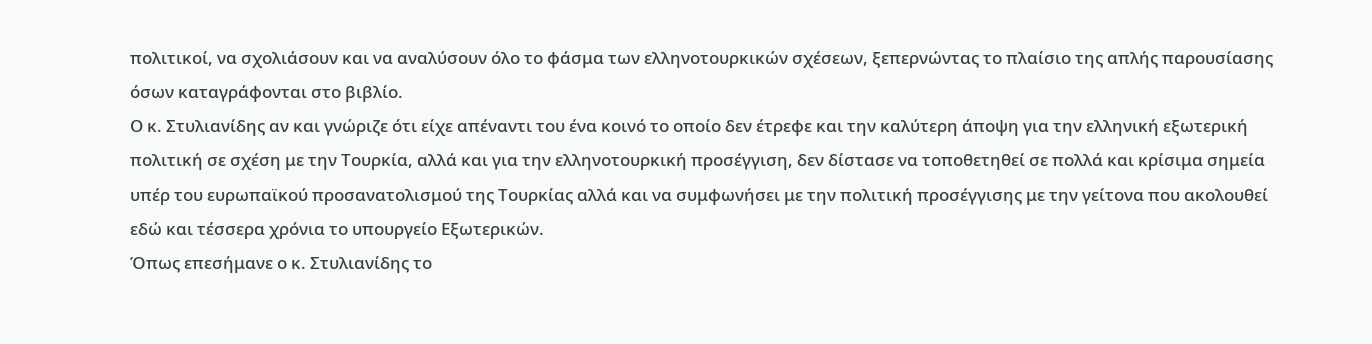πολιτικοί, να σχολιάσουν και να αναλύσουν όλο το φάσμα των ελληνοτουρκικών σχέσεων, ξεπερνώντας το πλαίσιο της απλής παρουσίασης όσων καταγράφονται στο βιβλίο.
Ο κ. Στυλιανίδης αν και γνώριζε ότι είχε απέναντι του ένα κοινό το οποίο δεν έτρεφε και την καλύτερη άποψη για την ελληνική εξωτερική πολιτική σε σχέση με την Τουρκία, αλλά και για την ελληνοτουρκική προσέγγιση, δεν δίστασε να τοποθετηθεί σε πολλά και κρίσιμα σημεία υπέρ του ευρωπαϊκού προσανατολισμού της Τουρκίας αλλά και να συμφωνήσει με την πολιτική προσέγγισης με την γείτονα που ακολουθεί εδώ και τέσσερα χρόνια το υπουργείο Εξωτερικών.
Όπως επεσήμανε ο κ. Στυλιανίδης το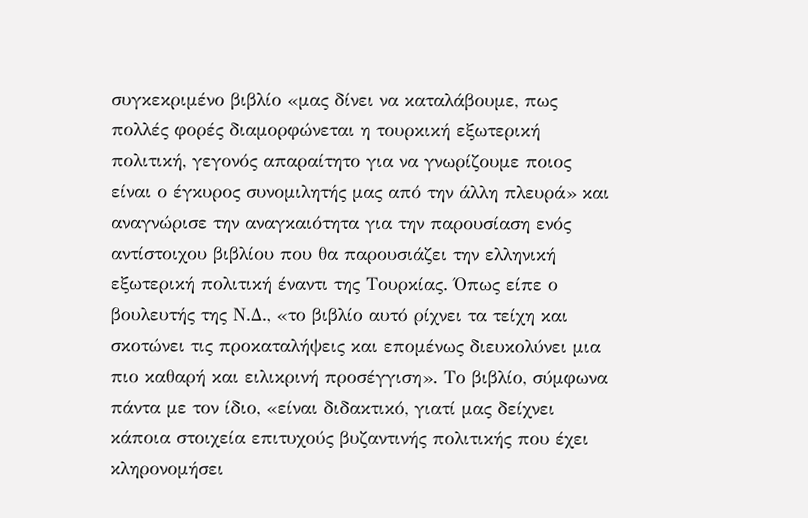συγκεκριμένο βιβλίο «μας δίνει να καταλάβουμε, πως πολλές φορές διαμορφώνεται η τουρκική εξωτερική πολιτική, γεγονός απαραίτητο για να γνωρίζουμε ποιος είναι ο έγκυρος συνομιλητής μας από την άλλη πλευρά» και αναγνώρισε την αναγκαιότητα για την παρουσίαση ενός αντίστοιχου βιβλίου που θα παρουσιάζει την ελληνική εξωτερική πολιτική έναντι της Τουρκίας. Όπως είπε ο βουλευτής της Ν.Δ., «το βιβλίο αυτό ρίχνει τα τείχη και σκοτώνει τις προκαταλήψεις και επομένως διευκολύνει μια πιο καθαρή και ειλικρινή προσέγγιση». Το βιβλίο, σύμφωνα πάντα με τον ίδιο, «είναι διδακτικό, γιατί μας δείχνει κάποια στοιχεία επιτυχούς βυζαντινής πολιτικής που έχει κληρονομήσει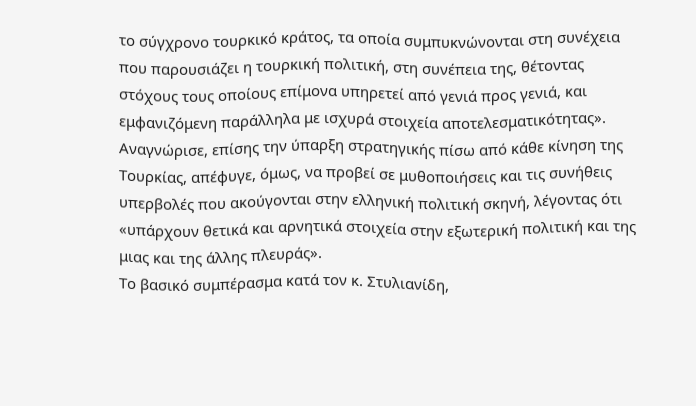το σύγχρονο τουρκικό κράτος, τα οποία συμπυκνώνονται στη συνέχεια που παρουσιάζει η τουρκική πολιτική, στη συνέπεια της, θέτοντας στόχους τους οποίους επίμονα υπηρετεί από γενιά προς γενιά, και εμφανιζόμενη παράλληλα με ισχυρά στοιχεία αποτελεσματικότητας». Αναγνώρισε, επίσης την ύπαρξη στρατηγικής πίσω από κάθε κίνηση της Τουρκίας, απέφυγε, όμως, να προβεί σε μυθοποιήσεις και τις συνήθεις υπερβολές που ακούγονται στην ελληνική πολιτική σκηνή, λέγοντας ότι «υπάρχουν θετικά και αρνητικά στοιχεία στην εξωτερική πολιτική και της μιας και της άλλης πλευράς».
Το βασικό συμπέρασμα κατά τον κ. Στυλιανίδη,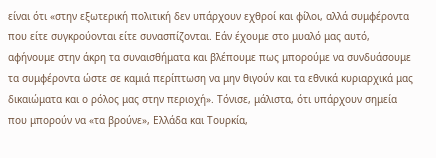είναι ότι «στην εξωτερική πολιτική δεν υπάρχουν εχθροί και φίλοι, αλλά συμφέροντα που είτε συγκρούονται είτε συνασπίζονται. Εάν έχουμε στο μυαλό μας αυτό, αφήνουμε στην άκρη τα συναισθήματα και βλέπουμε πως μπορούμε να συνδυάσουμε τα συμφέροντα ώστε σε καμιά περίπτωση να μην θιγούν και τα εθνικά κυριαρχικά μας δικαιώματα και ο ρόλος μας στην περιοχή». Τόνισε, μάλιστα, ότι υπάρχουν σημεία που μπορούν να «τα βρούνε», Ελλάδα και Τουρκία,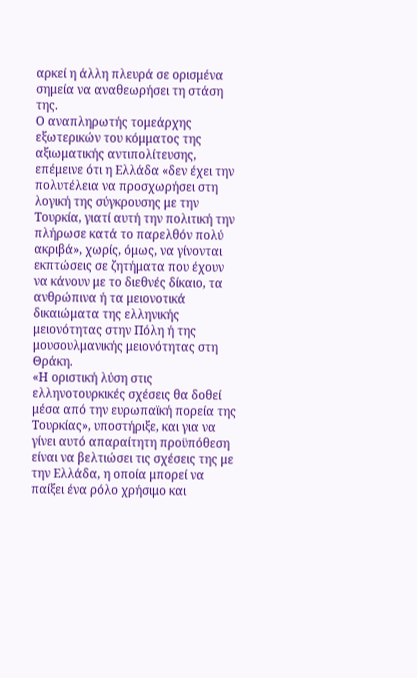αρκεί η άλλη πλευρά σε ορισμένα σημεία να αναθεωρήσει τη στάση της.
Ο αναπληρωτής τομεάρχης εξωτερικών του κόμματος της αξιωματικής αντιπολίτευσης, επέμεινε ότι η Ελλάδα «δεν έχει την πολυτέλεια να προσχωρήσει στη λογική της σύγκρουσης με την Τουρκία, γιατί αυτή την πολιτική την πλήρωσε κατά το παρελθόν πολύ ακριβά», χωρίς, όμως, να γίνονται εκπτώσεις σε ζητήματα που έχουν να κάνουν με το διεθνές δίκαιο, τα ανθρώπινα ή τα μειονοτικά δικαιώματα της ελληνικής μειονότητας στην Πόλη ή της μουσουλμανικής μειονότητας στη Θράκη.
«Η οριστική λύση στις ελληνοτουρκικές σχέσεις θα δοθεί μέσα από την ευρωπαϊκή πορεία της Τουρκίας», υποστήριξε, και για να γίνει αυτό απαραίτητη προϋπόθεση είναι να βελτιώσει τις σχέσεις της με την Ελλάδα, η οποία μπορεί να παίξει ένα ρόλο χρήσιμο και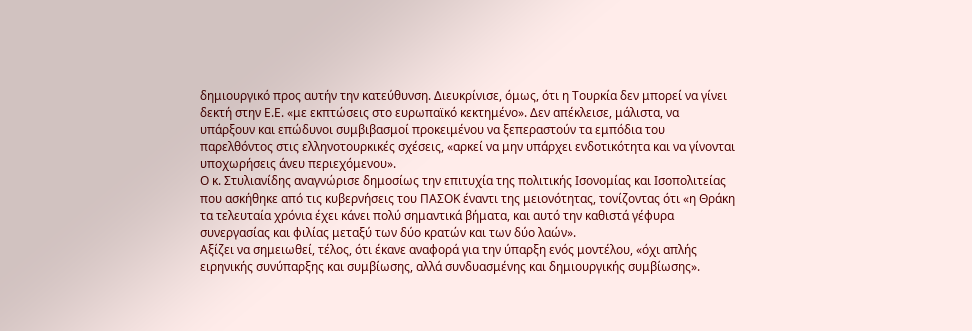δημιουργικό προς αυτήν την κατεύθυνση. Διευκρίνισε, όμως, ότι η Τουρκία δεν μπορεί να γίνει δεκτή στην Ε.Ε. «με εκπτώσεις στο ευρωπαϊκό κεκτημένο». Δεν απέκλεισε, μάλιστα, να υπάρξουν και επώδυνοι συμβιβασμοί προκειμένου να ξεπεραστούν τα εμπόδια του παρελθόντος στις ελληνοτουρκικές σχέσεις, «αρκεί να μην υπάρχει ενδοτικότητα και να γίνονται υποχωρήσεις άνευ περιεχόμενου».
Ο κ. Στυλιανίδης αναγνώρισε δημοσίως την επιτυχία της πολιτικής Ισονομίας και Ισοπολιτείας που ασκήθηκε από τις κυβερνήσεις του ΠΑΣΟΚ έναντι της μειονότητας, τονίζοντας ότι «η Θράκη τα τελευταία χρόνια έχει κάνει πολύ σημαντικά βήματα, και αυτό την καθιστά γέφυρα συνεργασίας και φιλίας μεταξύ των δύο κρατών και των δύο λαών».
Αξίζει να σημειωθεί, τέλος, ότι έκανε αναφορά για την ύπαρξη ενός μοντέλου, «όχι απλής ειρηνικής συνύπαρξης και συμβίωσης, αλλά συνδυασμένης και δημιουργικής συμβίωσης».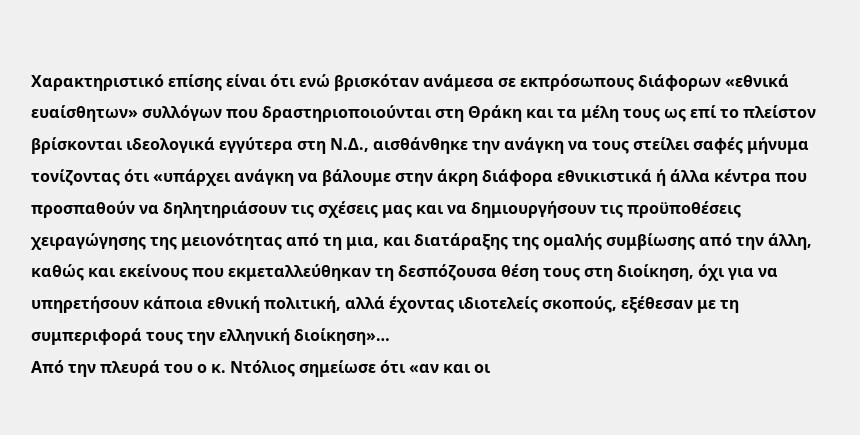Χαρακτηριστικό επίσης είναι ότι ενώ βρισκόταν ανάμεσα σε εκπρόσωπους διάφορων «εθνικά ευαίσθητων» συλλόγων που δραστηριοποιούνται στη Θράκη και τα μέλη τους ως επί το πλείστον βρίσκονται ιδεολογικά εγγύτερα στη Ν.Δ., αισθάνθηκε την ανάγκη να τους στείλει σαφές μήνυμα τονίζοντας ότι «υπάρχει ανάγκη να βάλουμε στην άκρη διάφορα εθνικιστικά ή άλλα κέντρα που προσπαθούν να δηλητηριάσουν τις σχέσεις μας και να δημιουργήσουν τις προϋποθέσεις χειραγώγησης της μειονότητας από τη μια, και διατάραξης της ομαλής συμβίωσης από την άλλη, καθώς και εκείνους που εκμεταλλεύθηκαν τη δεσπόζουσα θέση τους στη διοίκηση, όχι για να υπηρετήσουν κάποια εθνική πολιτική, αλλά έχοντας ιδιοτελείς σκοπούς, εξέθεσαν με τη συμπεριφορά τους την ελληνική διοίκηση»…
Από την πλευρά του ο κ. Ντόλιος σημείωσε ότι «αν και οι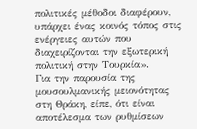πολιτικές μέθοδοι διαφέρουν, υπάρχει ένας κοινός τόπος στις ενέργειες αυτών που διαχειρίζονται την εξωτερική πολιτική στην Τουρκία».
Για την παρουσία της μουσουλμανικής μειονότητας στη Θράκη, είπε, ότι είναι αποτέλεσμα των ρυθμίσεων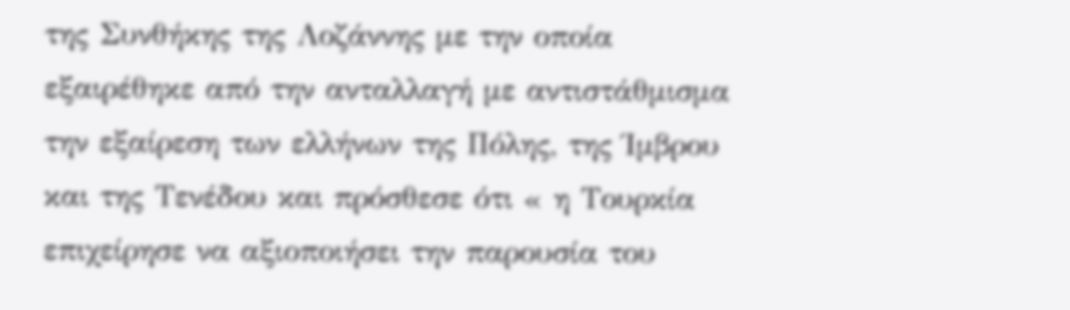της Συνθήκης της Λοζάννης με την οποία εξαιρέθηκε από την ανταλλαγή με αντιστάθμισμα την εξαίρεση των ελλήνων της Πόλης, της Ίμβρου και της Τενέδου και πρόσθεσε ότι « η Τουρκία επιχείρησε να αξιοποιήσει την παρουσία του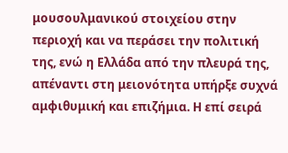μουσουλμανικού στοιχείου στην περιοχή και να περάσει την πολιτική της, ενώ η Ελλάδα από την πλευρά της, απέναντι στη μειονότητα υπήρξε συχνά αμφιθυμική και επιζήμια. Η επί σειρά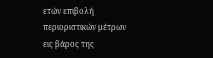ετών επιβολή περιοριστικών μέτρων εις βάρος της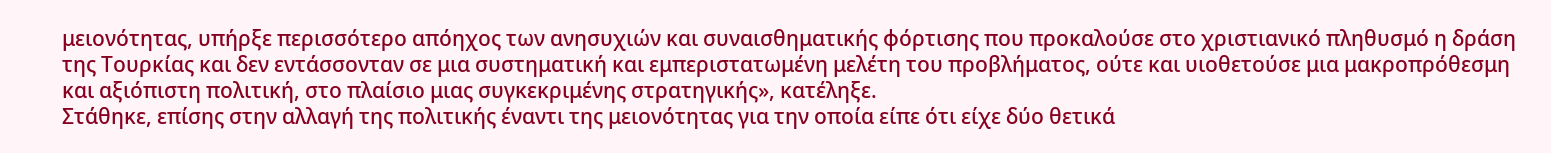μειονότητας, υπήρξε περισσότερο απόηχος των ανησυχιών και συναισθηματικής φόρτισης που προκαλούσε στο χριστιανικό πληθυσμό η δράση της Τουρκίας και δεν εντάσσονταν σε μια συστηματική και εμπεριστατωμένη μελέτη του προβλήματος, ούτε και υιοθετούσε μια μακροπρόθεσμη και αξιόπιστη πολιτική, στο πλαίσιο μιας συγκεκριμένης στρατηγικής», κατέληξε.
Στάθηκε, επίσης στην αλλαγή της πολιτικής έναντι της μειονότητας για την οποία είπε ότι είχε δύο θετικά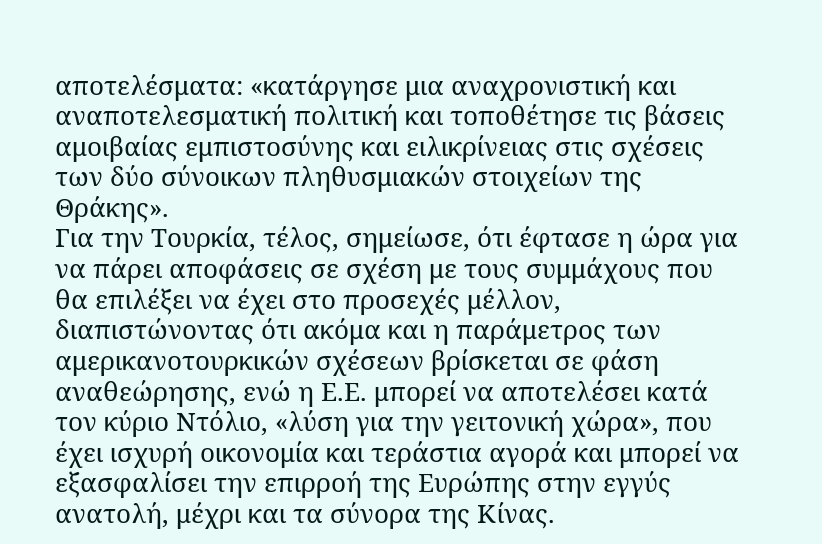αποτελέσματα: «κατάργησε μια αναχρονιστική και αναποτελεσματική πολιτική και τοποθέτησε τις βάσεις αμοιβαίας εμπιστοσύνης και ειλικρίνειας στις σχέσεις των δύο σύνοικων πληθυσμιακών στοιχείων της Θράκης».
Για την Τουρκία, τέλος, σημείωσε, ότι έφτασε η ώρα για να πάρει αποφάσεις σε σχέση με τους συμμάχους που θα επιλέξει να έχει στο προσεχές μέλλον, διαπιστώνοντας ότι ακόμα και η παράμετρος των αμερικανοτουρκικών σχέσεων βρίσκεται σε φάση αναθεώρησης, ενώ η Ε.Ε. μπορεί να αποτελέσει κατά τον κύριο Ντόλιο, «λύση για την γειτονική χώρα», που έχει ισχυρή οικονομία και τεράστια αγορά και μπορεί να εξασφαλίσει την επιρροή της Ευρώπης στην εγγύς ανατολή, μέχρι και τα σύνορα της Κίνας.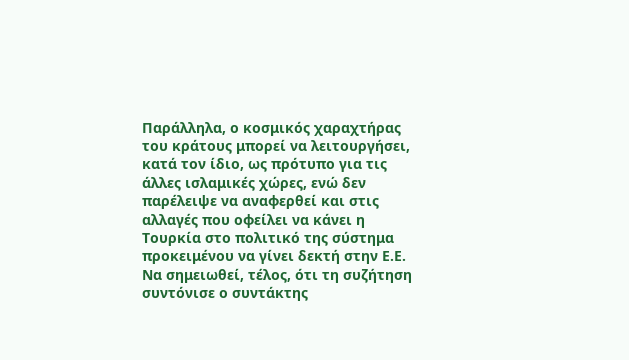Παράλληλα, ο κοσμικός χαραχτήρας του κράτους μπορεί να λειτουργήσει, κατά τον ίδιο, ως πρότυπο για τις άλλες ισλαμικές χώρες, ενώ δεν παρέλειψε να αναφερθεί και στις αλλαγές που οφείλει να κάνει η Τουρκία στο πολιτικό της σύστημα προκειμένου να γίνει δεκτή στην Ε.Ε.
Να σημειωθεί, τέλος, ότι τη συζήτηση συντόνισε ο συντάκτης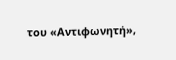του «Αντιφωνητή»,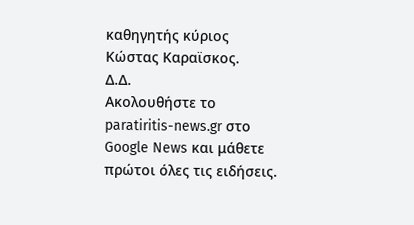καθηγητής κύριος Κώστας Καραϊσκος.
Δ.Δ.
Ακολουθήστε το paratiritis-news.gr στο Google News και μάθετε πρώτοι όλες τις ειδήσεις.